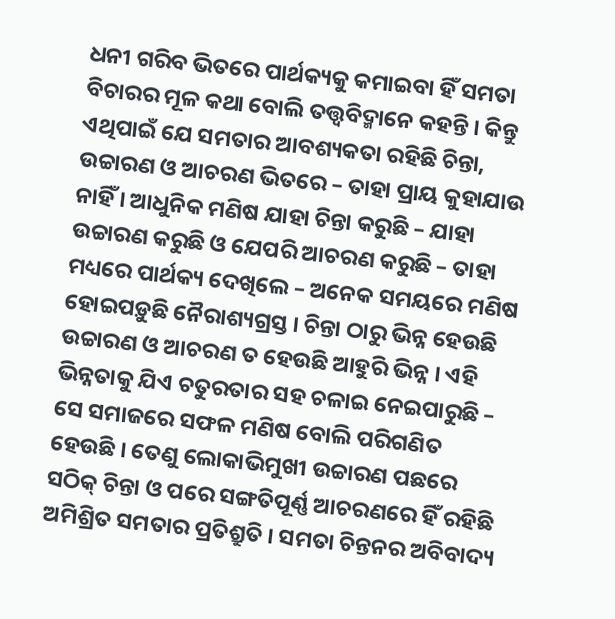ଧନୀ ଗରିବ ଭିତରେ ପାର୍ଥକ୍ୟକୁ କମାଇବା ହିଁ ସମତା ବିଚାରର ମୂଳ କଥା ବୋଲି ତତ୍ତ୍ୱବିଦ୍ମାନେ କହନ୍ତି । କିନ୍ତୁ ଏଥିପାଇଁ ଯେ ସମତାର ଆବଶ୍ୟକତା ରହିଛି ଚିନ୍ତା, ଉଚ୍ଚାରଣ ଓ ଆଚରଣ ଭିତରେ – ତାହା ପ୍ରାୟ କୁହାଯାଉ ନାହିଁ । ଆଧୁନିକ ମଣିଷ ଯାହା ଚିନ୍ତା କରୁଛି – ଯାହା ଉଚ୍ଚାରଣ କରୁଛି ଓ ଯେପରି ଆଚରଣ କରୁଛି – ତାହା ମଧ୍ୟରେ ପାର୍ଥକ୍ୟ ଦେଖିଲେ – ଅନେକ ସମୟରେ ମଣିଷ ହୋଇପଡ଼ୁଛି ନୈରାଶ୍ୟଗ୍ରସ୍ତ । ଚିନ୍ତା ଠାରୁ ଭିନ୍ନ ହେଉଛି ଉଚ୍ଚାରଣ ଓ ଆଚରଣ ତ ହେଉଛି ଆହୁରି ଭିନ୍ନ । ଏହି ଭିନ୍ନତାକୁ ଯିଏ ଚତୁରତାର ସହ ଚଳାଇ ନେଇପାରୁଛି – ସେ ସମାଜରେ ସଫଳ ମଣିଷ ବୋଲି ପରିଗଣିତ ହେଉଛି । ତେଣୁ ଲୋକାଭିମୁଖୀ ଉଚ୍ଚାରଣ ପଛରେ ସଠିକ୍ ଚିନ୍ତା ଓ ପରେ ସଙ୍ଗତିପୂର୍ଣ୍ଣ ଆଚରଣରେ ହିଁ ରହିଛି ଅମିଶ୍ରିତ ସମତାର ପ୍ରତିଶ୍ରୁତି । ସମତା ଚିନ୍ତନର ଅବିବାଦ୍ୟ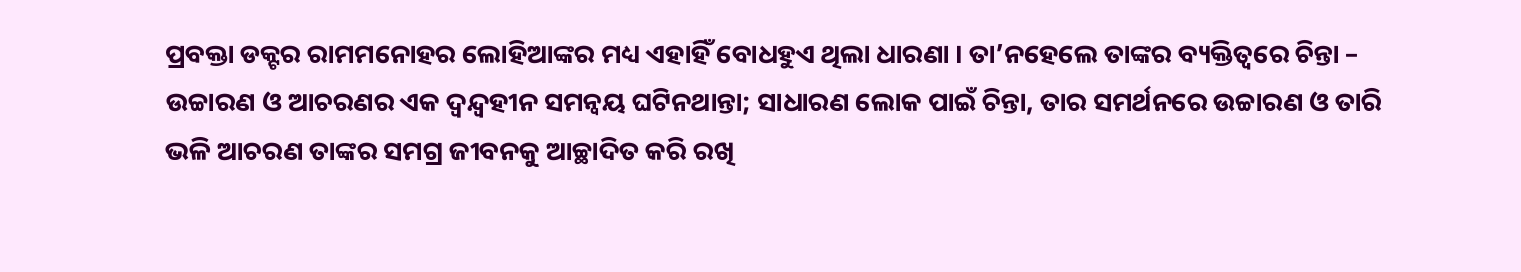ପ୍ରବକ୍ତା ଡକ୍ଟର ରାମମନୋହର ଲୋହିଆଙ୍କର ମଧ୍ୟ ଏହାହିଁ ବୋଧହୁଏ ଥିଲା ଧାରଣା । ତା’ନହେଲେ ତାଙ୍କର ବ୍ୟକ୍ତିତ୍ୱରେ ଚିନ୍ତା – ଉଚ୍ଚାରଣ ଓ ଆଚରଣର ଏକ ଦ୍ୱନ୍ଦ୍ୱହୀନ ସମନ୍ୱୟ ଘଟିନଥାନ୍ତା; ସାଧାରଣ ଲୋକ ପାଇଁ ଚିନ୍ତା, ତାର ସମର୍ଥନରେ ଉଚ୍ଚାରଣ ଓ ତାରି ଭଳି ଆଚରଣ ତାଙ୍କର ସମଗ୍ର ଜୀବନକୁ ଆଚ୍ଛାଦିତ କରି ରଖି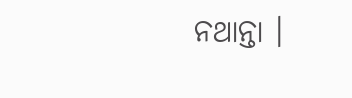ନଥାନ୍ତା ।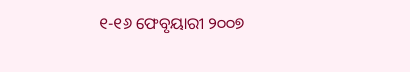୧-୧୬ ଫେବୃୟାରୀ ୨୦୦୭